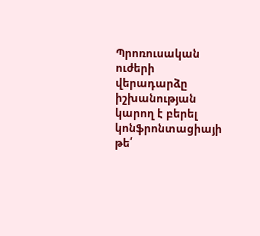Պրոռուսական ուժերի վերադարձը իշխանության կարող է բերել կոնֆրոնտացիայի թե՛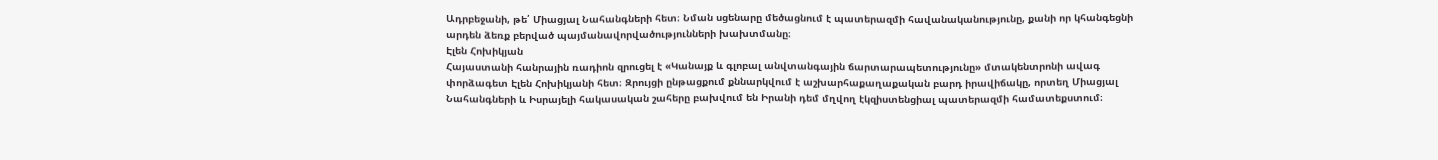Ադրբեջանի, թե՛ Միացյալ Նահանգների հետ։ Նման սցենարը մեծացնում է պատերազմի հավանականությունը, քանի որ կհանգեցնի արդեն ձեռք բերված պայմանավորվածությունների խախտմանը։
Էլեն Հոխիկյան
Հայաստանի հանրային ռադիոն զրուցել է «Կանայք և գլոբալ անվտանգային ճարտարապետությունը» մտակենտրոնի ավագ փորձագետ Էլեն Հոխիկյանի հետ։ Զրույցի ընթացքում քննարկվում է աշխարհաքաղաքական բարդ իրավիճակը, որտեղ Միացյալ Նահանգների և Իսրայելի հակասական շահերը բախվում են Իրանի դեմ մղվող էկզիստենցիալ պատերազմի համատեքստում։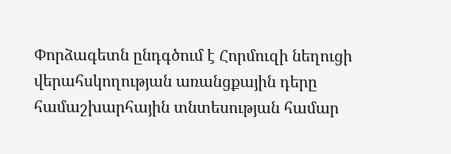Փորձագետն ընդգծում է Հորմուզի նեղուցի վերահսկողության առանցքային դերը համաշխարհային տնտեսության համար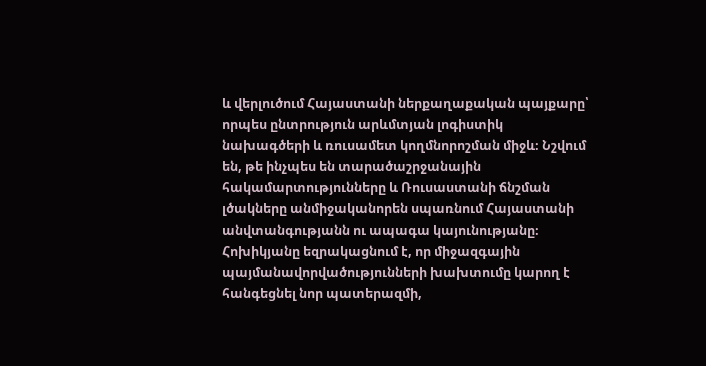և վերլուծում Հայաստանի ներքաղաքական պայքարը՝ որպես ընտրություն արևմտյան լոգիստիկ նախագծերի և ռուսամետ կողմնորոշման միջև։ Նշվում են, թե ինչպես են տարածաշրջանային հակամարտությունները և Ռուսաստանի ճնշման լծակները անմիջականորեն սպառնում Հայաստանի անվտանգությանն ու ապագա կայունությանը։ Հոխիկյանը եզրակացնում է, որ միջազգային պայմանավորվածությունների խախտումը կարող է հանգեցնել նոր պատերազմի,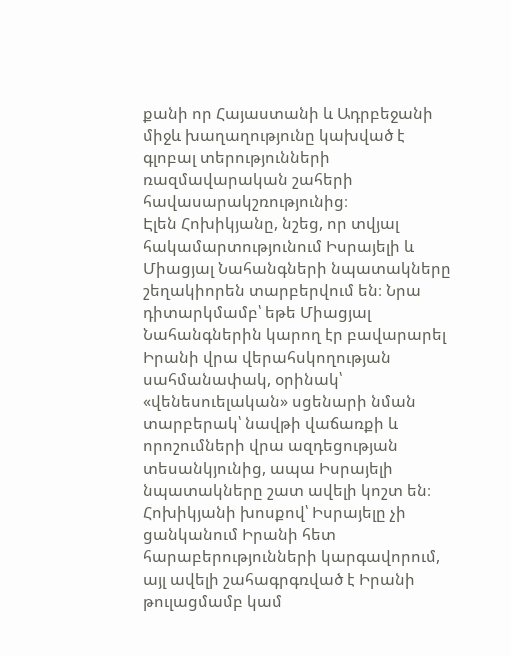քանի որ Հայաստանի և Ադրբեջանի միջև խաղաղությունը կախված է գլոբալ տերությունների ռազմավարական շահերի հավասարակշռությունից։
Էլեն Հոխիկյանը, նշեց, որ տվյալ հակամարտությունում Իսրայելի և Միացյալ Նահանգների նպատակները շեղակիորեն տարբերվում են։ Նրա դիտարկմամբ՝ եթե Միացյալ Նահանգներին կարող էր բավարարել Իրանի վրա վերահսկողության սահմանափակ, օրինակ՝ «վենեսուելական» սցենարի նման տարբերակ՝ նավթի վաճառքի և որոշումների վրա ազդեցության տեսանկյունից, ապա Իսրայելի նպատակները շատ ավելի կոշտ են։ Հոխիկյանի խոսքով՝ Իսրայելը չի ցանկանում Իրանի հետ հարաբերությունների կարգավորում, այլ ավելի շահագրգռված է Իրանի թուլացմամբ կամ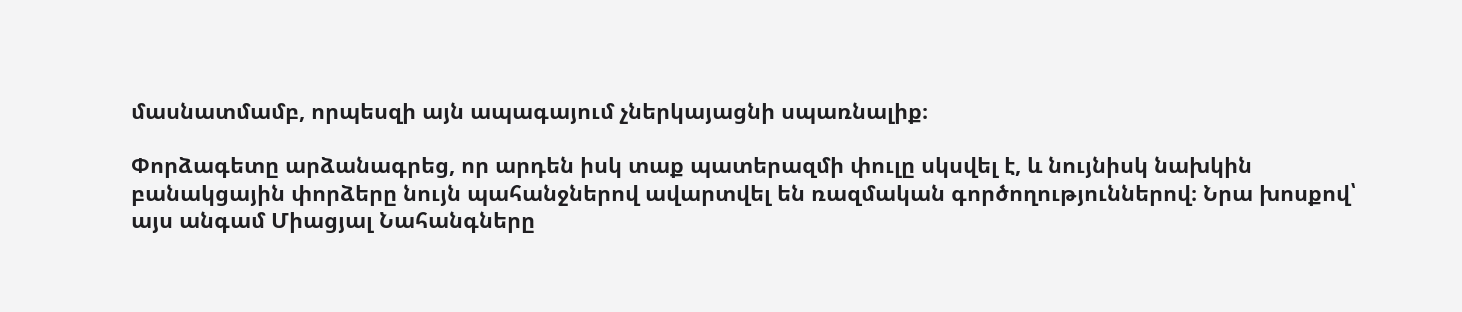մասնատմամբ, որպեսզի այն ապագայում չներկայացնի սպառնալիք։

Փորձագետը արձանագրեց, որ արդեն իսկ տաք պատերազմի փուլը սկսվել է, և նույնիսկ նախկին բանակցային փորձերը նույն պահանջներով ավարտվել են ռազմական գործողություններով։ Նրա խոսքով՝ այս անգամ Միացյալ Նահանգները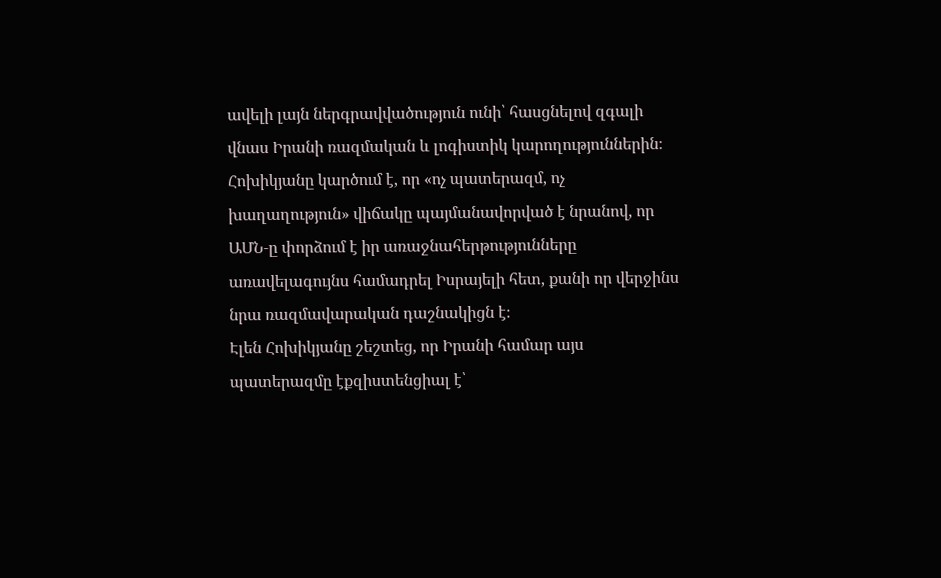ավելի լայն ներգրավվածություն ունի՝ հասցնելով զգալի վնաս Իրանի ռազմական և լոգիստիկ կարողություններին։ Հոխիկյանը կարծում է, որ «ոչ պատերազմ, ոչ խաղաղություն» վիճակը պայմանավորված է նրանով, որ ԱՄՆ‑ը փորձում է իր առաջնահերթությունները առավելագույնս համադրել Իսրայելի հետ, քանի որ վերջինս նրա ռազմավարական դաշնակիցն է։
Էլեն Հոխիկյանը շեշտեց, որ Իրանի համար այս պատերազմը էքզիստենցիալ է՝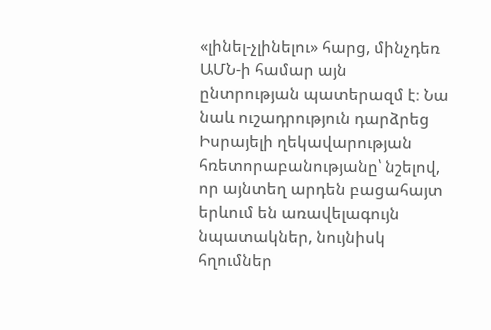«լինել-չլինելու» հարց, մինչդեռ ԱՄՆ‑ի համար այն ընտրության պատերազմ է։ Նա նաև ուշադրություն դարձրեց Իսրայելի ղեկավարության հռետորաբանությանը՝ նշելով, որ այնտեղ արդեն բացահայտ երևում են առավելագույն նպատակներ, նույնիսկ հղումներ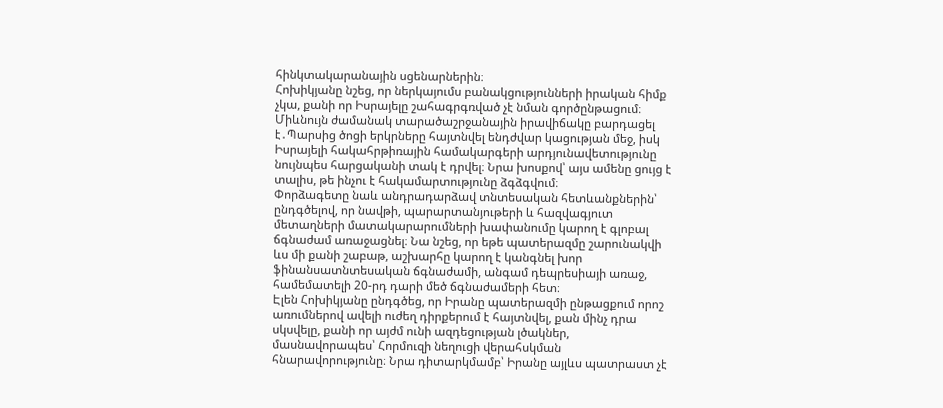հինկտակարանային սցենարներին։
Հոխիկյանը նշեց, որ ներկայումս բանակցությունների իրական հիմք չկա, քանի որ Իսրայելը շահագրգռված չէ նման գործընթացում։ Միևնույն ժամանակ տարածաշրջանային իրավիճակը բարդացել է․Պարսից ծոցի երկրները հայտնվել ենդժվար կացության մեջ, իսկ Իսրայելի հակահրթիռային համակարգերի արդյունավետությունը նույնպես հարցականի տակ է դրվել։ Նրա խոսքով՝ այս ամենը ցույց է տալիս, թե ինչու է հակամարտությունը ձգձգվում։
Փորձագետը նաև անդրադարձավ տնտեսական հետևանքներին՝ ընդգծելով, որ նավթի, պարարտանյութերի և հազվագյուտ մետաղների մատակարարումների խափանումը կարող է գլոբալ ճգնաժամ առաջացնել։ Նա նշեց, որ եթե պատերազմը շարունակվի ևս մի քանի շաբաթ, աշխարհը կարող է կանգնել խոր ֆինանսատնտեսական ճգնաժամի, անգամ դեպրեսիայի առաջ, համեմատելի 20-րդ դարի մեծ ճգնաժամերի հետ։
Էլեն Հոխիկյանը ընդգծեց, որ Իրանը պատերազմի ընթացքում որոշ առումներով ավելի ուժեղ դիրքերում է հայտնվել, քան մինչ դրա սկսվելը, քանի որ այժմ ունի ազդեցության լծակներ, մասնավորապես՝ Հորմուզի նեղուցի վերահսկման հնարավորությունը։ Նրա դիտարկմամբ՝ Իրանը այլևս պատրաստ չէ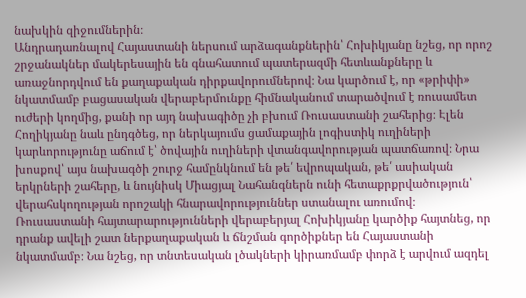նախկին զիջումներին։
Անդրադառնալով Հայաստանի ներսում արձագանքներին՝ Հոխիկյանը նշեց, որ որոշ շրջանակներ մակերեսային են գնահատում պատերազմի հետևանքները և առաջնորդվում են քաղաքական դիրքավորումներով։ Նա կարծում է, որ «թրիփի» նկատմամբ բացասական վերաբերմունքը հիմնականում տարածվում է ռուսամետ ուժերի կողմից, քանի որ այդ նախագիծը չի բխում Ռուսաստանի շահերից։ Էլեն Հողիկյանը նաև ընդգծեց, որ ներկայումս ցամաքային լոգիստիկ ուղիների կարևորությունը աճում է՝ ծովային ուղիների վտանգավորության պատճառով։ Նրա խոսքով՝ այս նախագծի շուրջ համընկնում են թե՛ եվրոպական, թե՛ ասիական երկրների շահերը, և նույնիսկ Միացյալ Նահանգներն ունի հետաքրքրվածություն՝ վերահսկողության որոշակի հնարավորություններ ստանալու առումով։
Ռուսաստանի հայտարարությունների վերաբերյալ Հոխիկյանը կարծիք հայտնեց, որ դրանք ավելի շատ ներքաղաքական և ճնշման գործիքներ են Հայաստանի նկատմամբ։ Նա նշեց, որ տնտեսական լծակների կիրառմամբ փորձ է արվում ազդել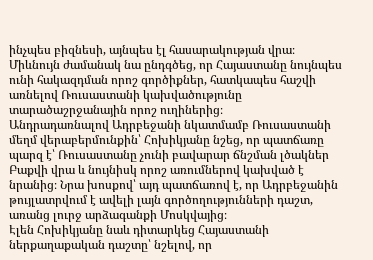ինչպես բիզնեսի, այնպես էլ հասարակության վրա։ Միևնույն ժամանակ նա ընդգծեց, որ Հայաստանը նույնպես ունի հակազդման որոշ գործիքներ, հատկապես հաշվի առնելով Ռուսաստանի կախվածությունը տարածաշրջանային որոշ ուղիներից։
Անդրադառնալով Ադրբեջանի նկատմամբ Ռուսաստանի մեղմ վերաբերմունքին՝ Հոխիկյանը նշեց, որ պատճառը պարզ է՝ Ռուսաստանը չունի բավարար ճնշման լծակներ Բաքվի վրա և նույնիսկ որոշ առումներով կախված է նրանից։ Նրա խոսքով՝ այդ պատճառով է, որ Ադրբեջանին թույլատրվում է ավելի լայն գործողությունների դաշտ, առանց լուրջ արձագանքի Մոսկվայից։
Էլեն Հոխիկյանը նաև դիտարկեց Հայաստանի ներքաղաքական դաշտը՝ նշելով, որ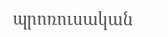պրոռուսական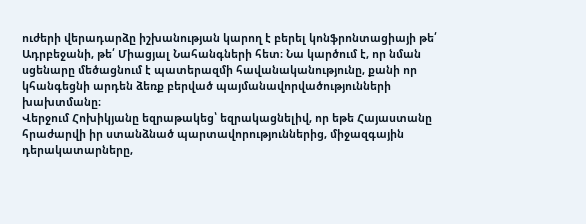ուժերի վերադարձը իշխանության կարող է բերել կոնֆրոնտացիայի թե՛ Ադրբեջանի, թե՛ Միացյալ Նահանգների հետ։ Նա կարծում է, որ նման սցենարը մեծացնում է պատերազմի հավանականությունը, քանի որ կհանգեցնի արդեն ձեռք բերված պայմանավորվածությունների խախտմանը։
Վերջում Հոխիկյանը եզրաթակեց՝ եզրակացնելիվ, որ եթե Հայաստանը հրաժարվի իր ստանձնած պարտավորություններից, միջազգային դերակատարները,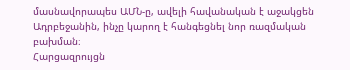մասնավորապես ԱՄՆ‑ը, ավելի հավանական է աջակցեն Ադրբեջանին, ինչը կարող է հանգեցնել նոր ռազմական բախման։
Հարցազրույցն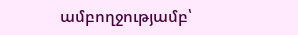ամբողջությամբ՝